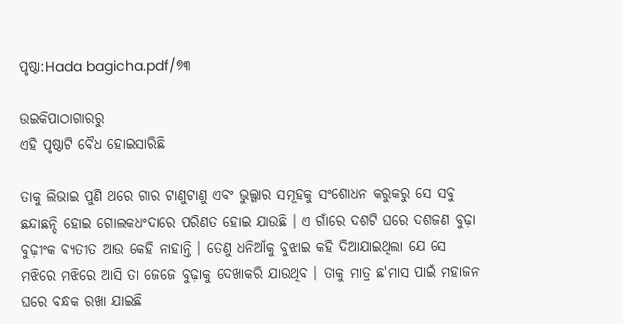ପୃଷ୍ଠା:Hada bagicha.pdf/୭୩

ଉଇକିପାଠାଗାର‌ରୁ
ଏହି ପୃଷ୍ଠାଟି ବୈଧ ହୋଇସାରିଛି

ତାକୁ ଲିଭାଇ ପୁଣି ଥରେ ଗାର ଟାଣୁଟାଣୁ ଏବଂ ଭୁଲ୍ଗାର ସମୂହକୁ ସଂଶୋଧନ କରୁକରୁ ସେ ସବୁ ଛନ୍ଦାଛନ୍ଦି ହୋଇ ଗୋଲକଧଂଦାରେ ପରିଣତ ହୋଇ ଯାଉଛି । ଏ ଗାଁରେ ଦଶଟି ଘରେ ଦଶଜଣ ବୁଢ଼ା ବୁଢ଼ୀଂକ ବ୍ୟତୀତ ଆଉ କେହି ନାହାନ୍ତି । ତେଣୁ ଧନିଆଁକୁ ବୁଝାଇ କହି ଦିଆଯାଇଥିଲା ଯେ ସେ ମଝିରେ ମଝିରେ ଆସି ତା ଜେଜେ ବୁଢ଼ାକୁ ଦେଖାକରି ଯାଉଥିବ । ତାକୁ ମାତ୍ର ଛ'ମାସ ପାଇଁ ମହାଜନ ଘରେ ବନ୍ଧକ ରଖା ଯାଇଛି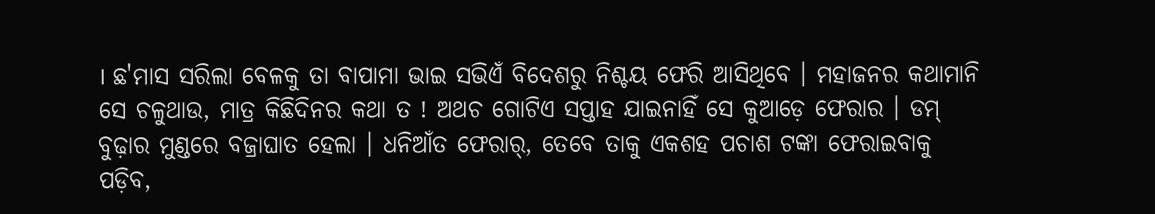। ଛ'ମାସ ସରିଲା ବେଳକୁ ତା ବାପାମା ଭାଇ ସଭିଏଁ ବିଦେଶରୁ ନିଶ୍ଚୟ ଫେରି ଆସିଥିବେ । ମହାଜନର କଥାମାନି ସେ ଚଳୁଥାଉ, ମାତ୍ର କିଛିଦିନର କଥା ତ ! ଅଥଚ ଗୋଟିଏ ସପ୍ତାହ ଯାଇନାହିଁ ସେ କୁଆଡ଼େ ଫେରାର । ଡମ୍ ବୁଢ଼ାର ମୁଣ୍ଡରେ ବଜ୍ରାଘାତ ହେଲା । ଧନିଆଁତ ଫେରାର୍, ତେବେ ତାକୁ ଏକଶହ ପଚାଶ ଟଙ୍କା ଫେରାଇବାକୁ ପଡ଼ିବ,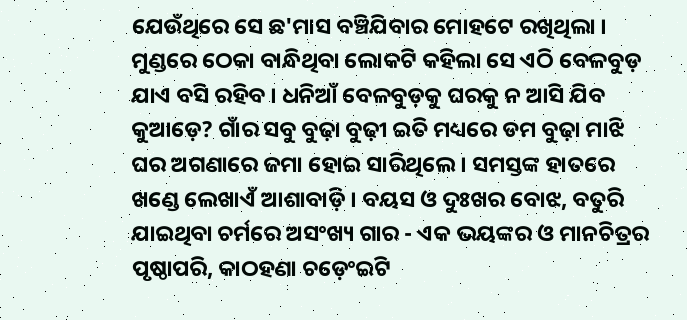ଯେଉଁଥିରେ ସେ ଛ'ମାସ ବଞ୍ଚିଯିବାର ମୋହଟେ ରଖିଥିଲା । ମୁଣ୍ଡରେ ଠେକା ବାନ୍ଧିଥିବା ଲୋକଟି କହିଲା ସେ ଏଠି ବେଳବୁଡ଼ ଯାଏ ବସି ରହିବ । ଧନିଆଁ ବେଳବୁଡ଼କୁ ଘରକୁ ନ ଆସି ଯିବ କୁଆଡ଼େ? ଗାଁର ସବୁ ବୁଢ଼ା ବୁଢ଼ୀ ଇତି ମଧ୍ୟରେ ଡମ ବୁଢ଼ା ମାଝି ଘର ଅଗଣାରେ ଜମା ହୋଇ ସାରିଥିଲେ । ସମସ୍ତଙ୍କ ହାତରେ ଖଣ୍ଡେ ଲେଖାଏଁ ଆଶାବାଡ଼ି । ବୟସ ଓ ଦୁଃଖର ବୋଝ, ବତୁରି ଯାଇଥିବା ଚର୍ମରେ ଅସଂଖ୍ୟ ଗାର - ଏକ ଭୟଙ୍କର ଓ ମାନଚିତ୍ରର ପୃଷ୍ଠାପରି, କାଠହଣା ଚଡ଼େଂଇଟି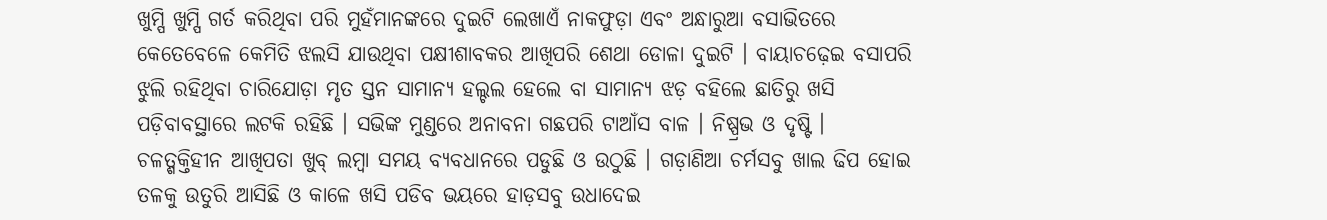ଖୁମ୍ପି ଖୁମ୍ପି ଗର୍ତ କରିଥିବା ପରି ମୁହଁମାନଙ୍କରେ ଦୁଇଟି ଲେଖାଏଁ ନାକଫୁଡ଼ା ଏବଂ ଅନ୍ଧାରୁଆ ବସାଭିତରେ କେତେବେଳେ କେମିତି ଝଲସି ଯାଉଥିବା ପକ୍ଷୀଶାବକର ଆଖିପରି ଶେଥା ଡୋଳା ଦୁଇଟି । ବାୟାଚଢ଼େଇ ବସାପରି ଝୁଲି ରହିଥିବା ଚାରିଯୋଡ଼ା ମୃତ ସ୍ତନ ସାମାନ୍ୟ ହଲ୍ଚଲ ହେଲେ ବା ସାମାନ୍ୟ ଝଡ଼ ବହିଲେ ଛାତିରୁ ଖସି ପଡ଼ିବାବସ୍ଥାରେ ଲଟକି ରହିଛି । ସଭିଙ୍କ ମୁଣ୍ଡରେ ଅନାବନା ଗଛପରି ଟାଆଁସ ବାଳ । ନିଷ୍ପ୍ରଭ ଓ ଦୃଷ୍ଟି । ଚଳତ୍ଶକ୍ତିହୀନ ଆଖିପତା ଖୁବ୍ ଲମ୍ବା ସମୟ ବ୍ୟବଧାନରେ ପଡୁଛି ଓ ଉଠୁଛି । ଗଡ଼ାଣିଆ ଚର୍ମସବୁ ଖାଲ ଢିପ ହୋଇ ତଳକୁ ଉତୁରି ଆସିଛି ଓ କାଳେ ଖସି ପଡିବ ଭୟରେ ହାଡ଼ସବୁ ଉଧାଦେଇ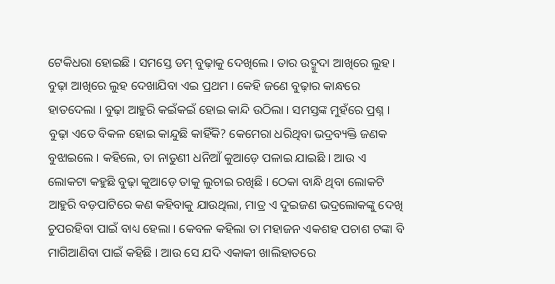ଟେକିଧରା ହୋଇଛି । ସମସ୍ତେ ଡମ୍ ବୁଢ଼ାକୁ ଦେଖିଲେ । ତାର ଉଦ୍ମୁଦା ଆଖିରେ ଲୁହ । ବୁଢ଼ା ଆଖିରେ ଲୁହ ଦେଖାଯିବା ଏଇ ପ୍ରଥମ । କେହି ଜଣେ ବୁଢ଼ାର କାନ୍ଧରେ ହାତଦେଲା । ବୁଢ଼ା ଆହୁରି କଇଁକଇଁ ହୋଇ କାନ୍ଦି ଉଠିଲା । ସମସ୍ତଙ୍କ ମୁହଁରେ ପ୍ରଶ୍ନ । ବୁଢ଼ା ଏତେ ବିକଳ ହୋଇ କାନ୍ଦୁଛି କାହିଁକି? କେମେରା ଧରିଥିବା ଭଦ୍ରବ୍ୟକ୍ତି ଜଣକ ବୁଝାଇଲେ । କହିଲେ, ତା ନାତୁଣୀ ଧନିଆଁ କୁଆଡ଼େ ପଳାଇ ଯାଇଛି । ଆଉ ଏ ଲୋକଟା କହୁଛି ବୁଢ଼ା କୁଆଡ଼େ ତାକୁ ଲୁଚାଇ ରଖିଛି । ଠେକା ବାନ୍ଧି ଥିବା ଲୋକଟି ଆହୁରି ବଡ଼ପାଟିରେ କଣ କହିବାକୁ ଯାଉଥିଲା, ମାତ୍ର ଏ ଦୁଇଜଣ ଭଦ୍ରଲୋକଙ୍କୁ ଦେଖି ଚୁପରହିବା ପାଇଁ ବାଧ୍ୟ ହେଲା । କେବଳ କହିଲା ତା ମହାଜନ ଏକଶହ ପଚାଶ ଟଙ୍କା ବି ମାଗିଆଣିବା ପାଇଁ କହିଛି । ଆଉ ସେ ଯଦି ଏକାକୀ ଖାଲିହାତରେ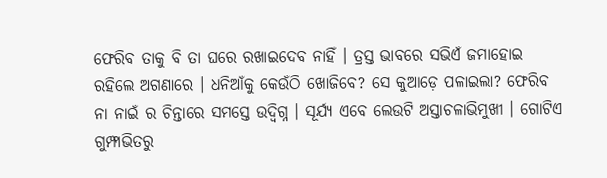ଫେରିବ ତାକୁ ବି ତା ଘରେ ରଖାଇଦେବ ନାହିଁ । ତ୍ରସ୍ତ ଭାବରେ ସଭିଏଁ ଜମାହୋଇ ରହିଲେ ଅଗଣାରେ । ଧନିଆଁକୁ କେଉଁଠି ଖୋଜିବେ? ସେ କୁଆଡ଼େ ପଳାଇଲା? ଫେରିବ ନା ନାଇଁ ର ଚିନ୍ତାରେ ସମସ୍ତେ ଉଦ୍ବିଗ୍ନ । ସୂର୍ଯ୍ୟ ଏବେ ଲେଉଟି ଅସ୍ତାଚଳାଭିମୁଖୀ । ଗୋଟିଏ ଗୁମ୍ଫାଭିତରୁ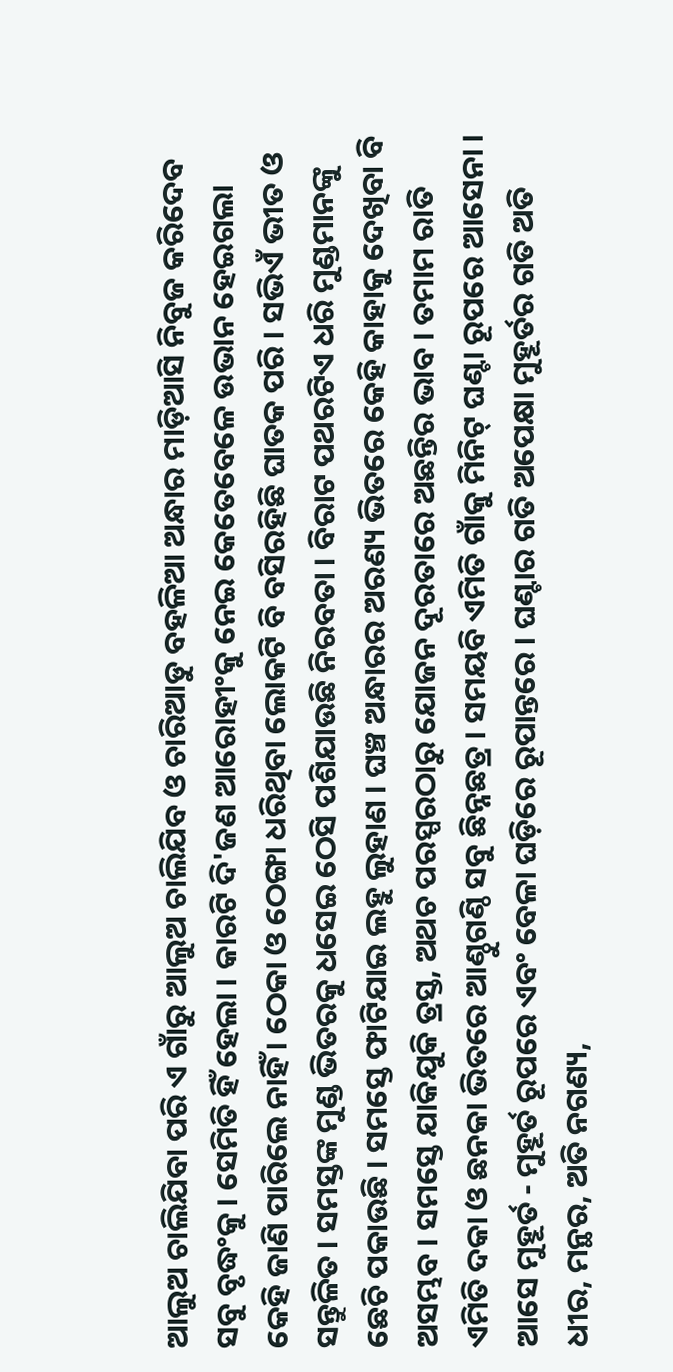ଆଲୁଅ ଚାଲିଯିବା ପରି ଏ ଗାଁରୁ ଆଲୁଅ ଚାଲିଯିବ ଓ ଚାରିଆଡୁ ବହଳିଆ ଅନ୍ଧାର ମାଡ଼ିଆସି ନିବୁଜ କରିଦେବ ସବୁ ବୃଦ୍ଧଂକୁ । ସେମିତି ହିଁ ହେଲା । କାରଟି ଦି'ଜଣ ଆରୋହୀଂକୁ ନେଇ କେତେବେଳେ ଉଭାନ ହେଇଗଲା କେହି ଜାଣି ପାରିଲେ ନାହିଁ । ଠେକା ଓ ଠେଙ୍ଗା ଧରିଥିବା ଲୋକଟି ବି ବସିରହିଛି ଘାତକ ପରି । ସଭିଏଁ ଭୀତ ଓ ସନ୍ତୁଳିତ । ସମସ୍ତଙ୍କ ମୁଣ୍ଡ ଭିତରକୁ ଧସେଇ ଠେସି ପଶିଯାଉଛି ନିରବତା । ବିରାଟ ପଥରଟିଏ ଧରି ମୁଣ୍ଡମାନଙ୍କୁ ଛେଚି ପକାଉଛି । ସମସ୍ତେ ଫାଟିଯାଇ ଲହୁ ଲୁହାଣ । ଘଞ୍ଚ ଅନ୍ଧାରର ଅରଣ୍ୟ ଭିତରେ କେହି କାହାକୁ ଦେଖିବା ବି ଅସମ୍ଭବ । ସମସ୍ତେ ଯାକିଯୁକି ତ୍ରସ୍ତ, ଅଥଚ ପରସ୍ପରଠାରୁ ଯୋଜନ ଦୂରତାରେ ଅଛନ୍ତିର ଭାବ । ତମାମ ରାତି ଏମିତି ଦକା ଓ ଛନକା ଭିତରେ ଆଣ୍ଠୁଗଣ୍ଠି ସବୁ ଛିନ୍ନଛତ୍ର । ସମୟବି ଏମିତି ଗାଁକୁ ମିନିଟ୍ ଘଣ୍ଟା ରୂପରେ ଆସେନା । ଆସେ ମୁହୂର୍ତ - ମୁହୂର୍ତ ରୂପରେ ଏବଂ ବେଳା ଘଡ଼ିରେ ରୂପାନ୍ତରେ । ଘଣ୍ଟାର ଗତି ଅପେକ୍ଷା ମୁହୂର୍ତର ଗତି ଅତି ଧୀର, ମନ୍ଥର, ଅତି ନଗଣ୍ୟ,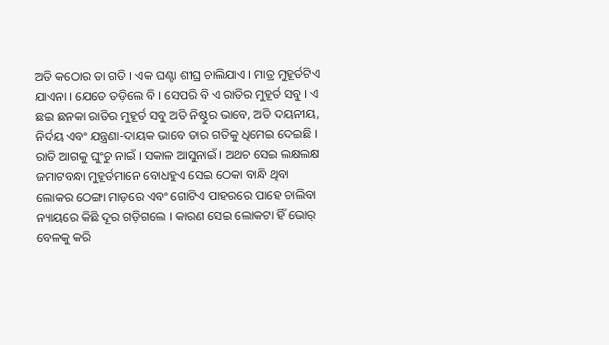ଅତି କଠୋର ତା ଗତି । ଏକ ଘଣ୍ଟା ଶୀଘ୍ର ଚାଲିଯାଏ । ମାତ୍ର ମୁହୂର୍ତଟିଏ ଯାଏନା । ଯେତେ ତଡ଼ିଲେ ବି । ସେପରି ବି ଏ ରାତିର ମୁହୂର୍ତ ସବୁ । ଏ ଛଇ ଛନକା ରାତିର ମୁହୂର୍ତ ସବୁ ଅତି ନିଷ୍ଠୁର ଭାବେ, ଅତି ଦୟନୀୟ, ନିର୍ଦୟ ଏବଂ ଯନ୍ତ୍ରଣା-ଦାୟକ ଭାବେ ତାର ଗତିକୁ ଧିମେଇ ଦେଇଛି । ରାତି ଆଗକୁ ଘୁଂଚୁ ନାଇଁ । ସକାଳ ଆସୁନାଇଁ । ଅଥଚ ସେଇ ଲକ୍ଷଲକ୍ଷ ଜମାଟବନ୍ଧା ମୁହୂର୍ତମାନେ ବୋଧହୁଏ ସେଇ ଠେକା ବାନ୍ଧି ଥିବା ଲୋକର ଠେଙ୍ଗା ମାଡ଼ରେ ଏବଂ ଗୋଟିଏ ପାହରରେ ପାହେ ଚାଲିବା ନ୍ୟାୟରେ କିଛି ଦୂର ଗଡ଼ିଗଲେ । କାରଣ ସେଇ ଲୋକଟା ହିଁ ଭୋର୍ ବେଳକୁ କରି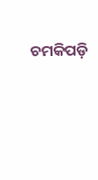ଚମକିପଡ଼ି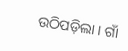ଉଠିପଡ଼ିଲା । ଗାଁ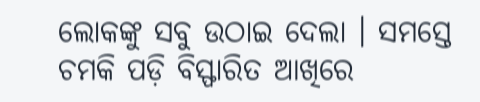ଲୋକଙ୍କୁ ସବୁ ଉଠାଇ ଦେଲା । ସମସ୍ତେ ଚମକି ପଡ଼ି ବିସ୍ଫାରିତ ଆଖିରେ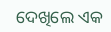ଦେଖିଲେ ଏକ